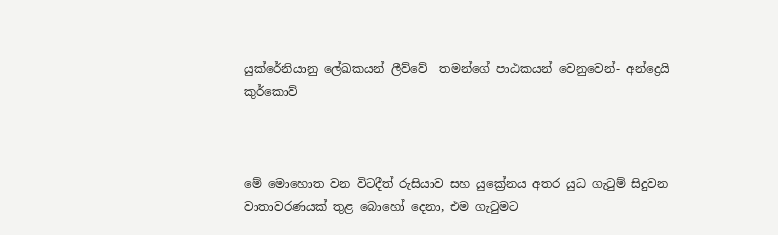යු‍ක්රේනියානු ලේඛකයන් ලීව්වේ  තමන්ගේ පාඨකයන් වෙනුවෙන්- අන්ද්‍රෙයි කුර්කොව්



මේ ‍මොහොත වන විටදීත් රුසියාව සහ යුක්‍රේනය අතර යුධ ගැටුම් සිදුවන වාතාවරණයක් තුළ බොහෝ දෙනා, එම ගැටුමට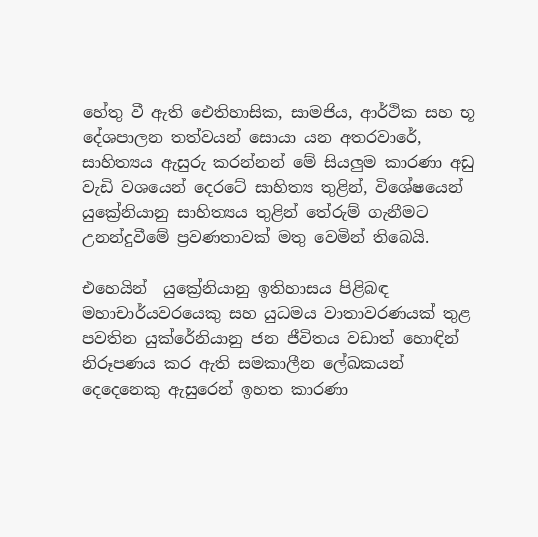හේතු වී ඇති ඓතිහාසික, සාමජිය, ආර්ථික සහ භූ දේශපාලන තත්වයන් සොයා යන අතරවාරේ, සාහිත්‍යය ඇසුරු කරන්නන් මේ සියලුම කාරණා අඩු වැඩි වශයෙන් දෙරටේ සාහිත්‍ය තුළින්, විශේෂයෙන් යුක්‍රේනියානු සාහිත්‍යය තුළින් ‍‍තේරුම් ගැනීමට උනන්දුවීමේ ප්‍රවණතාවක් මතු වෙමින් තිබෙයි.

එහෙයින්  යුක්‍රේනියානු ඉතිහාසය පිළිබඳ මහාචාර්යවරයෙකු සහ යුධමය වාතාවරණයක් තුළ පවතින යුක්රේනියානු ජන ජීවිතය වඩාත් හොඳින් නිරූපණය කර ඇති සමකාලීන ලේඛකයන් දෙදෙනෙකු ඇසුරෙන් ඉහත කාරණා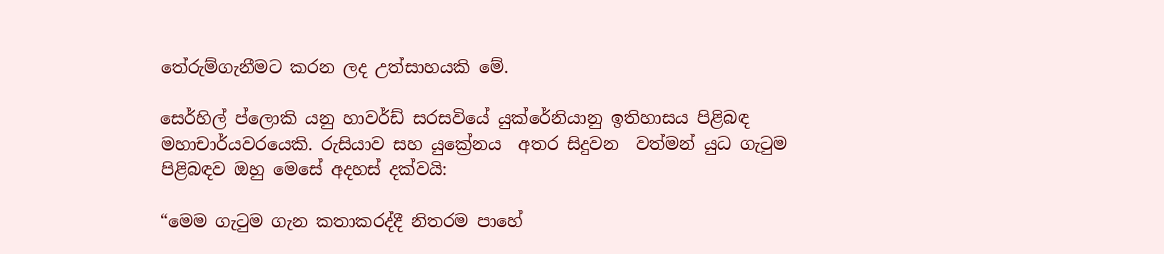තේරුම්ගැනීමට කරන ලද උත්සාහයකි මේ.

සෙර්හිල් ප්ලොකි යනු හාවර්ඩ් සරසවියේ යුක්රේනියානු ඉතිහාසය පිළිබඳ මහාචාර්යවරයෙකි. රුසියාව සහ යුක්‍රේනය  අතර සිදුවන  වත්මන් යුධ ගැටුම පිළිබඳව ඔහු මෙසේ අදහස් දක්වයි:

“මෙම ගැටුම ගැන කතාකරද්දී නිතරම පාහේ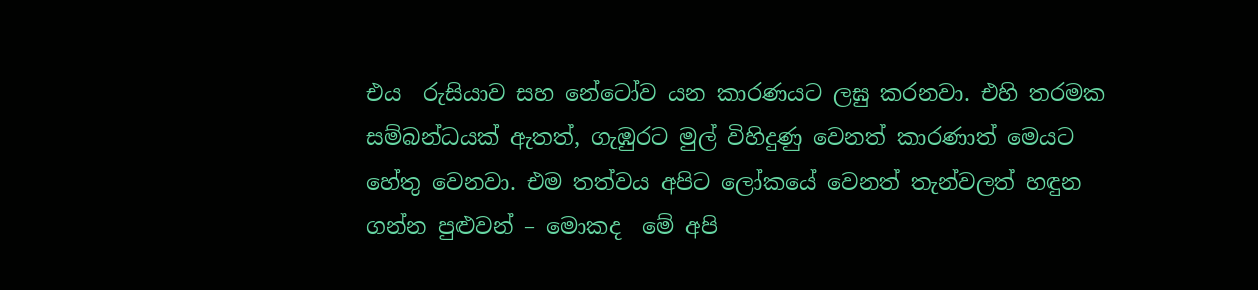එය  රුසියාව සහ නේ‍ටෝව යන කාරණයට ලඝු කරනවා. එහි තරමක සම්බන්ධයක් ඇතත්, ගැඹුරට මුල් විහිදුණු වෙනත් කාරණාත් මෙයට හේතු වෙනවා. එම තත්වය අපිට ලෝකයේ වෙනත් තැන්වලත් හඳුන ගන්න පුළුවන් – මොකද  මේ අපි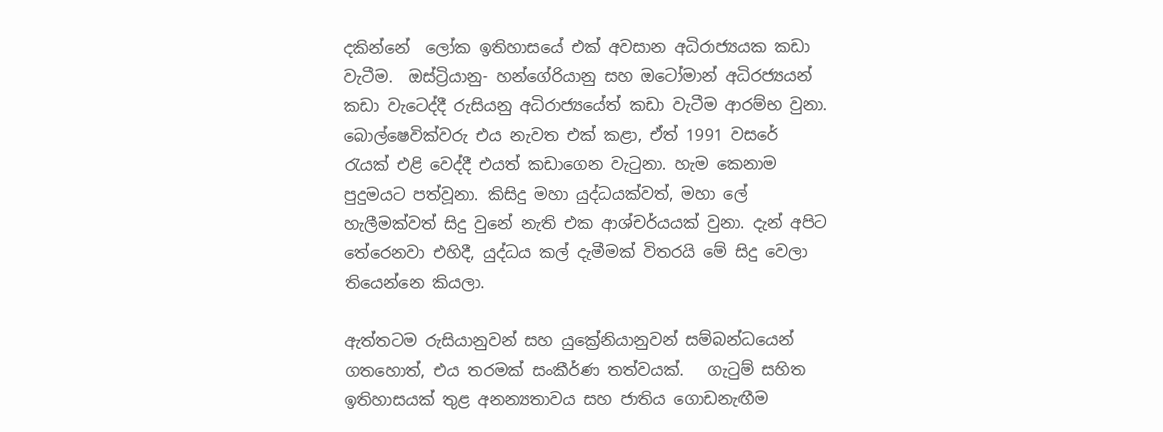දකින්නේ  ලෝක ඉතිහාසයේ එක් අවසාන අධිරාජ්‍යයක කඩා වැටීම.  ඔස්ට්‍රියානු- හන්ගේරියානු සහ ඔටෝමාන් අධිරජ්‍යයන් කඩා වැටෙද්දී රුසියනු අධිරාජ්‍යයේත් කඩා වැටීම ආරම්භ වුනා. බොල්ෂෙවික්වරු එය නැවත එක් කළා, ඒත් 1991 වස‍රේ රැයක් ‍එළි වෙද්දී එයත් කඩාගෙන වැටුනා. හැම කෙනාම පුදුමයට පත්වූනා. කිසිදු මහා යුද්ධයක්වත්, මහා ලේ හැලීමක්වත් සිදු වුනේ නැති එක ආශ්චර්යයක් වුනා. දැන් අපිට තේරෙනවා එහිදී, යුද්ධය කල් දැමීමක් ‍විතරයි මේ සිදු වෙලා තියෙන්නෙ කියලා.

ඇත්තටම රුසියානුවන් සහ යුක්‍රේනියානුවන් සම්බන්ධයෙන් ගතහොත්, එය තරමක් සංකීර්ණ තත්වයක්.   ගැටුම් සහිත ඉතිහාසයක් තුළ අනන්‍යතාවය සහ ජාතිය ගොඩනැඟීම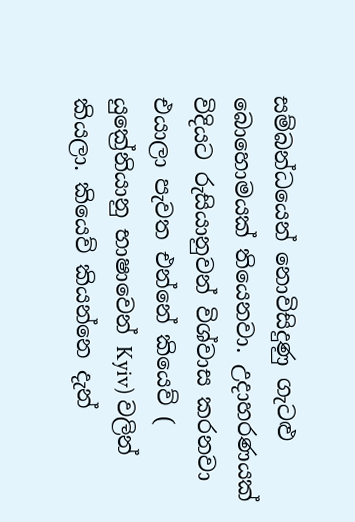සම්බන්ධයෙන් නොවිසිදුණු ගැටළු බොහොමයක් තියෙනවා. උදාහරණයක් විදියට රුසියානුවන් විශ්වාස කරනවා එයාලා පැවත එන්නේ කියෙව් ( යුක්‍රේනියානු භාෂාවෙන් Kyiv) වලින් කියලා. කියෙව් කියන්නෙ දැන්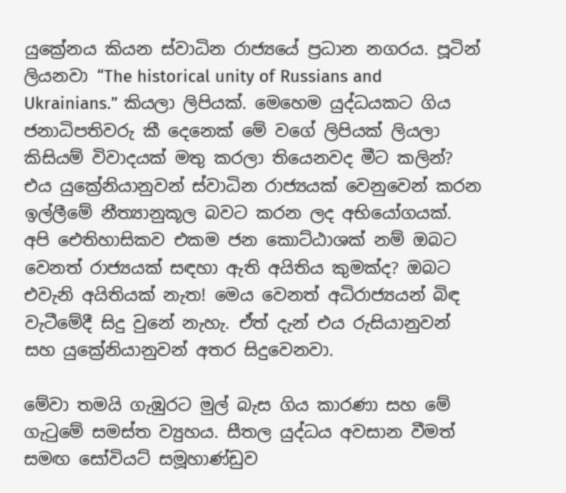යුක්‍රේනය කියන ස්වාධින රාජ්‍යයේ ප්‍රධාන නගරය. පූටින්  ලියනවා “The historical unity of Russians and Ukrainians.” කියලා ලිපියක්. මෙහෙම යුද්ධයකට ගිය ජනාධිපතිවරු කී දෙනෙක් මේ වගේ ලිපියක් ලියලා කිසියම් විවාදයක් මතු කරලා තියෙනවද මීට කලින්? එය යුක්‍රේනියානුවන් ස්වාධින රාජ්‍යයක් වෙනුවෙන් කරන ඉල්ලීමේ නීත්‍යානුකූල බවට කරන ලද අභියෝගයක්. අපි ඓතිහාසිකව එකම ජන කොට්ඨාශක් නම් ඔබට වෙනත් රාජ්‍යයක් සඳහා ඇති අයිතිය කුමක්ද? ඔබට එවැනි අයිතියක් නැත! මෙය වෙනත් අධිරාජ්‍යයන් බිඳ වැටීමේදී සිදු වුනේ නැහැ. ඒත් දැන් එය රුසියානුවන් සහ යුක්‍රේනියානුවන් අතර සිදුවෙනවා.

මේවා තමයි ගැඹුරට මුල් බැස ගිය කාරණා සහ මේ ගැටුමේ සමස්ත ව්‍යුහය. සීතල යුද්ධය අවසාන වීමත් සමඟ සෝවියට් සමූහාණ්ඩුව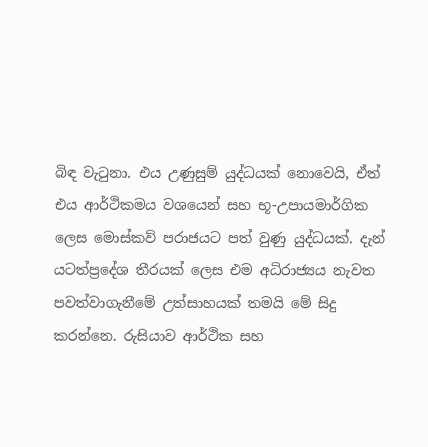බිඳ වැටුනා. එය උණුසුම් යුද්ධයක් නොවෙයි, ඒත් එය ආර්ථිකමය වශයෙන් සහ භූ-උපායමාර්ගික ලෙස මොස්කව් පරාජයට පත් වුණු යුද්ධයක්. දැන්  යටත්ප්‍රදේශ තීරයක් ලෙස එම අධිරාජ්‍යය නැවත පවත්වාගැනීමේ උත්සාහයක් තමයි මේ සිදු කරන්නෙ. රුසියාව ආර්ථික සහ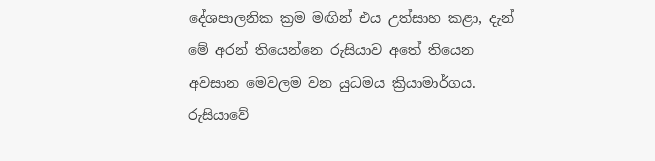දේශපාලනික ක්‍රම මඟින් එය උත්සාහ කළා, දැන් මේ අරන් තියෙන්නෙ රුසියාව අතේ තියෙන අවසාන මෙවලම වන යුධමය ක්‍රියාමාර්ගය. රුසියාවේ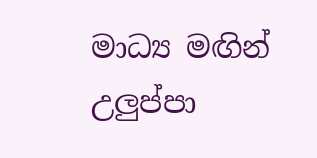මාධ්‍ය මඟින් උලුප්පා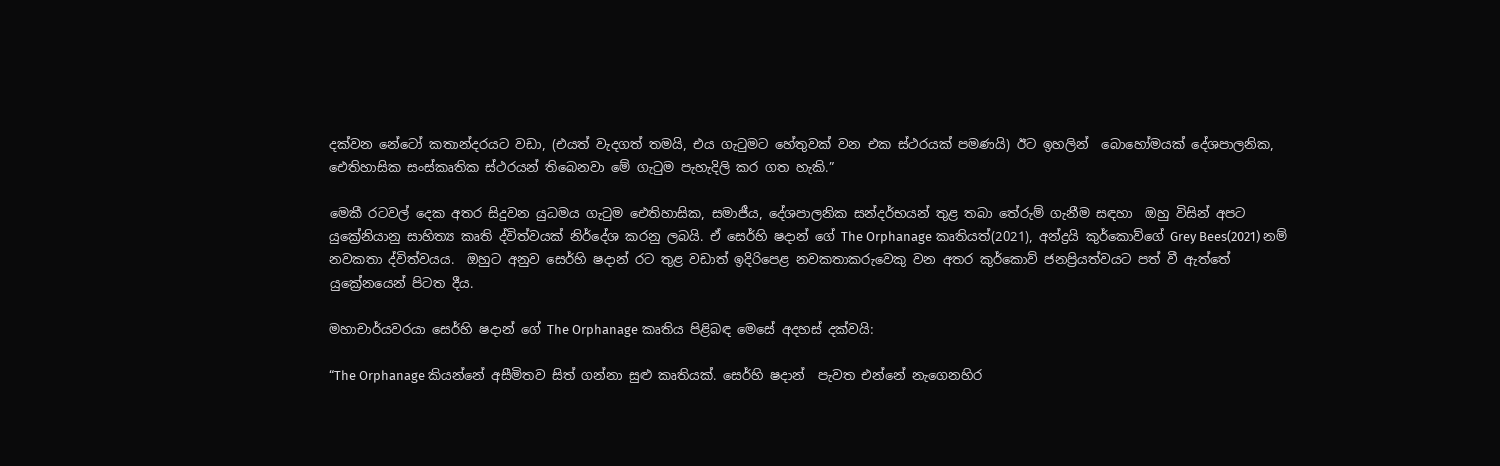දක්වන නේටෝ කතාන්දරයට වඩා, (එයත් වැදගත් තමයි, එය ගැටුමට හේතුවක් වන එක ස්ථරයක් පමණයි) ඊට ඉහලින්  බොහෝමයක් දේශපාලනික, ඓතිහාසික සංස්කෘතික ස්ථරයන් ‍ති‍බෙනවා මේ ගැටුම පැහැදිලි කර ගත හැකි.”

මෙකී රටවල් දෙක අතර සිදුවන යුධමය ගැටුම ඓතිහාසික, සමාජීය, දේශපාලනික සන්දර්භයන් තුළ තබා තේරුම් ගැනීම සඳහා  ඔහු විසින් අපට යුක්‍රේනියානු සාහිත්‍ය කෘති ද්විත්වයක් නිර්දේශ කරනු ලබයි. ඒ සෙර්හි ෂදාන් ගේ The Orphanage කෘතියත්(2021), අන්ද්‍රයි කුර්කොව්ගේ Grey Bees(2021) නම් නවකතා ද්විත්වයය.  ඔහුට අනුව සෙර්හි ෂදාන් රට තුළ වඩාත් ඉදිරිපෙළ නවකතාකරුවෙකු වන අතර කුර්කොව් ජනප්‍රියත්වයට පත් වී ඇත්තේ යුක්‍රේන‍යෙන් පිටත දීය.

මහාචාර්යවරයා සෙර්හි ෂදාන් ‍ගේ The Orphanage කෘතිය පිළිබඳ මෙසේ අදහස් දක්වයි:

“The Orphanage කියන්නේ අසීමිතව සිත් ගන්නා සුළු කෘතියක්. සෙර්හි ෂදාන්  පැවත එන්නේ නැගෙනහිර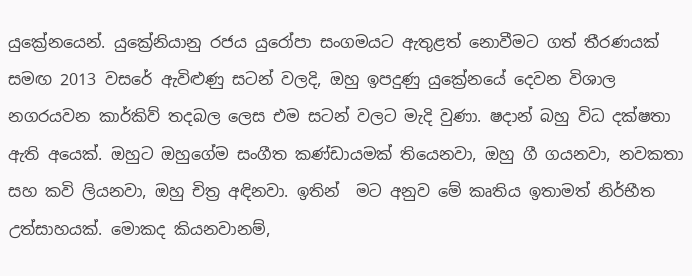යුක්‍රේනයෙන්. යුක්‍රේනියානු රජය යු‍රෝපා සංගමයට ඇතුළත් නොවීමට ගත් තීරණයක් සමඟ 2013 වසරේ ඇවිළුණු සටන් වලදි, ඔහු ඉපදුණු යුක්‍රේනයේ දෙවන විශාල නගරයවන කාර්කිව් තදබල ලෙස එම සටන් වලට මැදි වුණා. ෂදාන් බහු විධ දක්ෂතා ඇති අයෙක්. ඔහුට ඔහුගේම සංගීත කණ්ඩායමක් තියෙනවා, ඔහු ගී ගයනවා, නවකතා සහ කවි ලියනවා, ඔහු චිත්‍ර අඳිනවා. ඉතින්  මට අනුව මේ කෘතිය ඉතාමත් නිර්භීත උත්සාහයක්. මොකද කියනවානම්,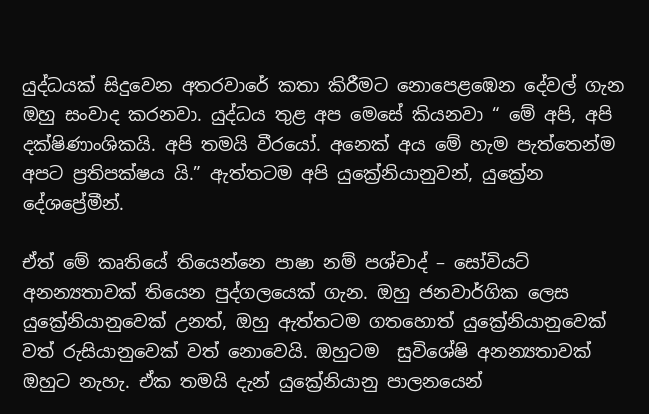යුද්ධයක් සිදුවෙන අතරවාරේ කතා කිරීමට නොපෙළඹෙන දේවල් ගැන ඔහු සංවාද කරනවා. යුද්ධය තුළ අප මෙසේ කියනවා “ මේ අපි, අපි දක්ෂිණාංශිකයි. අපි තමයි වීරයෝ. අනෙක් අය මේ හැම පැත්තෙන්ම අපට ප්‍රතිපක්ෂය යි.” ඇත්තටම අපි යුක්‍රේනියානුවන්, යුක්‍රේන දේශප්‍රේමීන්.

ඒත් මේ කෘතියේ තියෙන්නෙ පාෂා නම් පශ්චාද් – සෝවියට් අනන්‍යතාවක් තියෙන පුද්ගලයෙක් ගැන. ඔහු ජනවාර්ගික ලෙස යුක්‍රේනියානුවෙක් උනත්, ඔහු ඇත්තටම ගතහොත් යුක්‍රේනියානුවෙක් වත් රුසියානුවෙක් වත් නොවෙයි. ඔහුටම  සුවිශේෂි අනන්‍යතාවක් ඔහුට නැහැ. ඒක තමයි දැන් යුක්‍රේනියානු පාලනයෙන්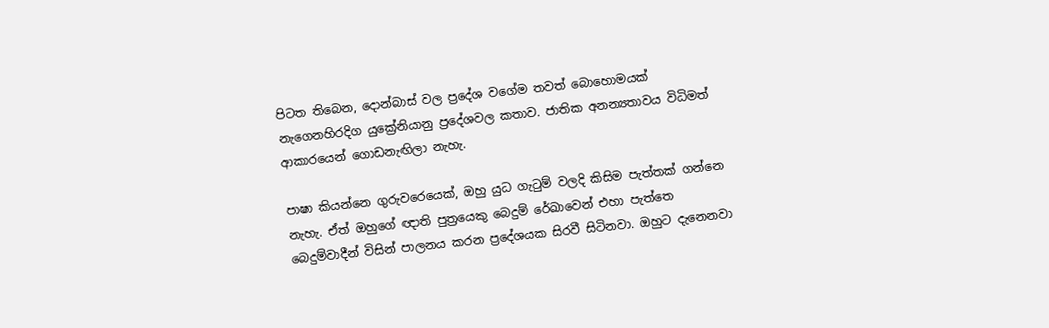පිටත තිබෙන, දොන්බාස් වල ප්‍රදේශ වගේම තවත් බොහොමයක් නැගෙනහිරදිග යුක්‍රේනියානු ප්‍රදේශවල කතාව. ජාතික අනන්‍යතාවය විධිමත් ආකාරයෙන් ගොඩනැඟිලා නැහැ.

පාෂා කියන්නෙ ගුරුවරෙයෙක්, ඔහු යුධ ගැටුම් වලදි කිසිම පැත්තක් ගන්නෙ නැහැ. ඒත් ඔහුගේ ඥාති පුත්‍රයෙකු බෙදුම් රේඛාවෙන් එහා පැත්තෙ බෙදුම්වාදීන් විසින් පාලනය කරන ප්‍රදේශයක සිරවී සිටිනවා. ඔහුට දැනෙනවා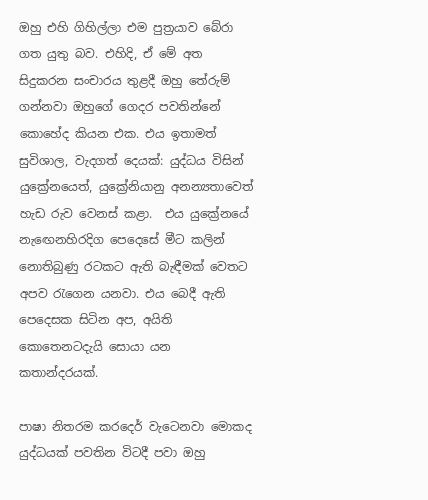ඔහු එහි ගිහිල්ලා එම පුත්‍රයාව ‍බේරා ගත යුතු බව. එහිදි, ඒ මේ අත සිදුකරන සංචාරය තුළදී ඔහු තේරුම් ගන්නවා ඔහුගේ ගෙදර පවතින්නේ කොහේද කියන එක. එය ඉතාමත් සුවිශාල, වැදගත් දෙයක්: යුද්ධය විසින් යුක්‍රේනයෙත්, යුක්‍රේනියානු අනන්‍යතාවෙත්  හැඩ රුව වෙනස් කළා.  එය යුක්‍රේනයේ නැ‍ඟෙනහිරදිග පෙදෙසේ මීට කලින්‍ නොතිබුණු රටකට ඇති බැඳීමක් වෙතට අපව රැගෙන යනවා. එය බෙදී ඇති පෙදෙසක සිටින අප, අයිති කොතෙනටදැයි සොයා යන  කතාන්දරයක්.

පාෂා නිතරම කරදෙර් වැටෙනවා මොකද යුද්ධයක් පවතින විටදී පවා ඔහු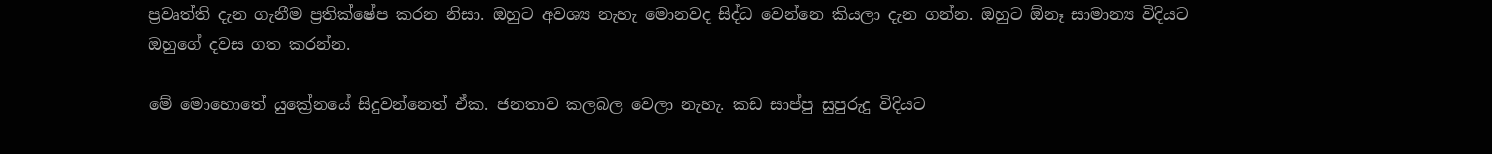ප්‍රවෘත්ති දැන ගැනීම ප්‍රතික්ෂේප කරන නිසා. ඔහුට අවශ්‍ය නැහැ මොනවද සිද්ධ වෙන්නෙ කියලා දැන ගන්න. ඔහුට ඕනෑ සාමාන්‍ය විදියට ඔහුගේ දවස ගත කරන්න.

මේ මොහොතේ යුක්‍රේනයේ සිදුවන්නෙත් ඒක. ජනතාව කලබල වෙලා නැහැ. කඩ සාප්පු සුපුරුදු විදියට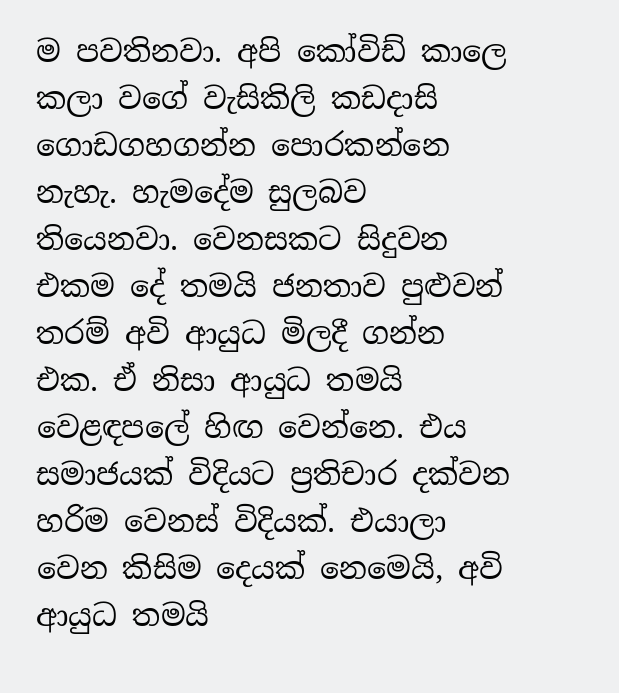ම පවතිනවා. අපි කෝවිඩ් කාලෙ කලා වගේ වැසිකිලි කඩදාසි ගොඩගහගන්න පොරකන්නෙ නැහැ. හැමදේම සුලබව තියෙ‍නවා. වෙනසකට සිදුවන එකම දේ තමයි ජනතාව පුළුවන් තරම් අවි ආයුධ මිලදී ගන්න එක. ඒ නිසා ආයුධ තමයි වෙළඳපලේ හිඟ වෙන්නෙ. එය සමාජයක් විදියට ප්‍රතිචාර දක්වන හරිම වෙනස් විදියක්. එයාලා වෙන කිසිම දෙයක් නෙමෙයි, අවි ආයුධ තමයි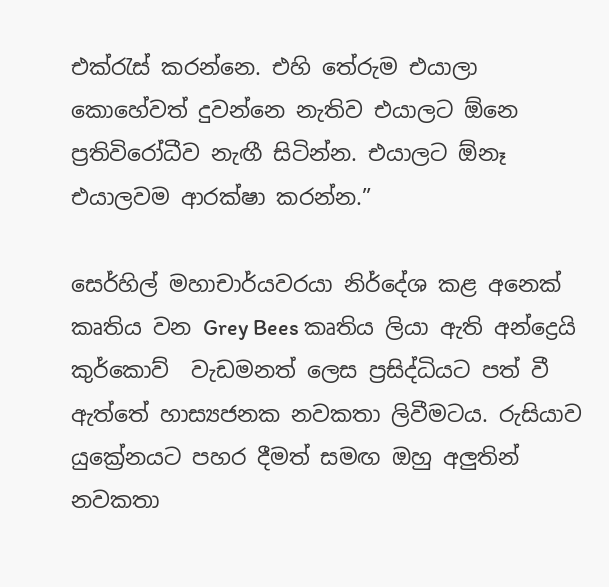එක්රැස් කරන්නෙ. එහි තේරුම එයාලා‍ කොහේවත් දුවන්නෙ නැතිව එයාලට ඕනෙ ප්‍රතිවිරෝධීව නැඟී සිටින්න. එයාලට ඕනෑ එයාලවම ආරක්ෂා කරන්න.”

සෙර්හිල් මහාචාර්යවරයා නිර්දේශ කළ අනෙක් කෘතිය වන Grey Bees කෘතිය ලියා ඇති අන්ද්‍රෙයි කුර්කොව්  වැඩමනත් ලෙස ප්‍රසිද්ධියට පත් වී ඇත්තේ හාස්‍යජනක නවකතා ලිවීමටය. රුසියාව යුක්‍රේනයට පහර දීමත් සමඟ ඔහු අලුතින් නවකතා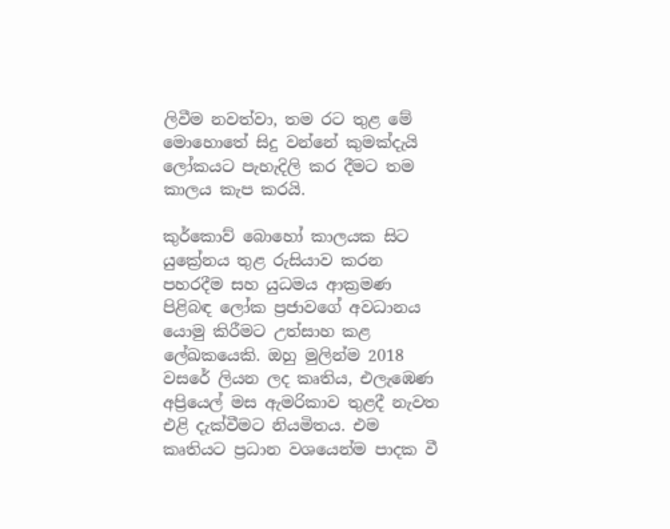ලිවීම නවත්වා, තම රට තුළ මේ මොහොතේ සිදු වන්‍නේ කුමක්දැයි ලෝකයට පැහැදිලි කර දීමට තම කාලය කැප කරයි.

කුර්කොව් බොහෝ කාලයක සිට යුක්‍රේනය තුළ රුසියාව කරන  පහරදීම සහ යුධමය ආක්‍රමණ පිළිබඳ ලෝක ප්‍රජාවගේ අවධානය යොමු කිරීමට උත්සාහ කළ ලේඛකයෙකි. ඔහු මුලින්ම 2018 වසරේ ලියන ලද කෘතිය, එලැඹෙණ අප්‍රියෙල් මස ඇමරිකාව තුළදී නැවත එළි දැක්වීමට නියමිතය. එම කෘතියට ප්‍රධාන වශයෙන්ම පාදක වී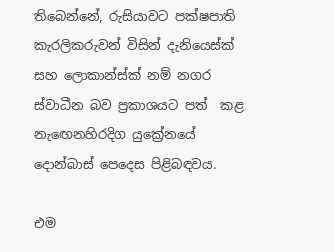තිබෙන්නේ, රුසියාවට පක්ෂපාති කැරලිකරුවන් විසින් දැනියෙස්ක් සහ ලොකාන්ස්ක් නම් නගර ස්වාධීන බව ප්‍රකාශයට පත්  කළ නැ‍ඟෙනහිරදිග යුක්‍රේනයේ දොන්බාස් පෙදෙස පිළිබඳවය.

එම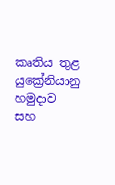කෘතිය තුළ යුක්‍රේනියානු හමුදාව සහ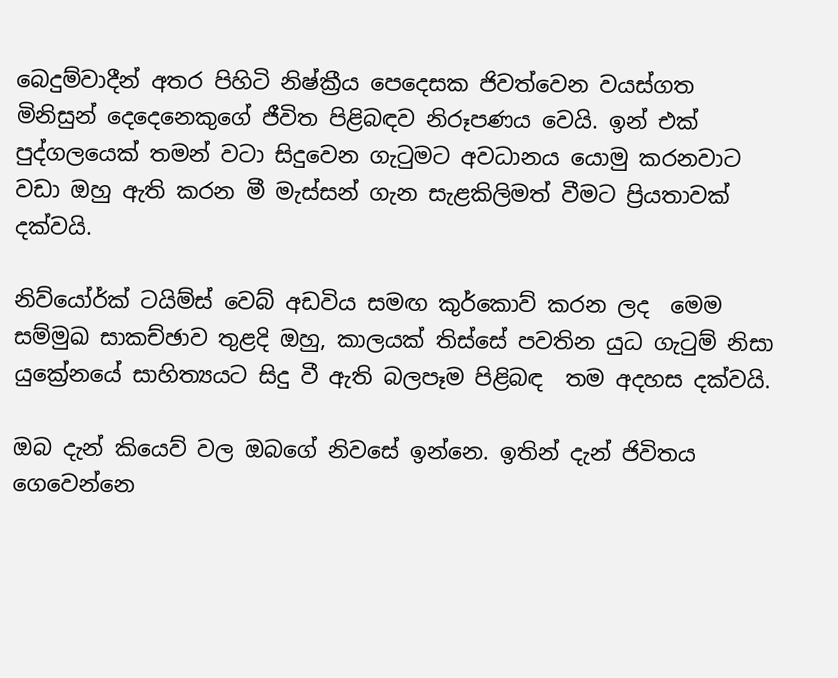බෙදුම්වාදීන් අතර පිහිටි නිෂ්ක්‍රීය පෙදෙසක ජිවත්වෙන වයස්ගත මිනිසුන් දෙදෙනෙකුගේ ජීවිත පිළිබඳව නිරූපණය වෙයි. ඉන් එක් පුද්ගලයෙක් තමන් වටා සිදුවෙන ගැටුමට අවධානය යොමු කරනවාට වඩා ඔහු ඇති කරන මී මැස්සන් ගැන සැළකිලිමත් වීමට ප්‍රියතාවක් දක්වයි.

නිව්යෝර්ක් ටයිම්ස් වෙබ් අඩවිය සමඟ කුර්කොව් කරන ලද  මෙම සම්මුඛ සාකච්ඡාව තුළදි ඔහු, කාලයක් තිස්සේ පවතින යුධ ගැටුම් නිසා යුක්‍රේනයේ සාහිත්‍යයට සිදු වී ඇති බලපෑම පිළිබඳ  තම අදහස දක්වයි.

ඔබ දැන් කියෙව් වල ඔබගේ නිවසේ ඉන්නෙ. ඉතින් දැන් ජිවිතය ගෙවෙන්නෙ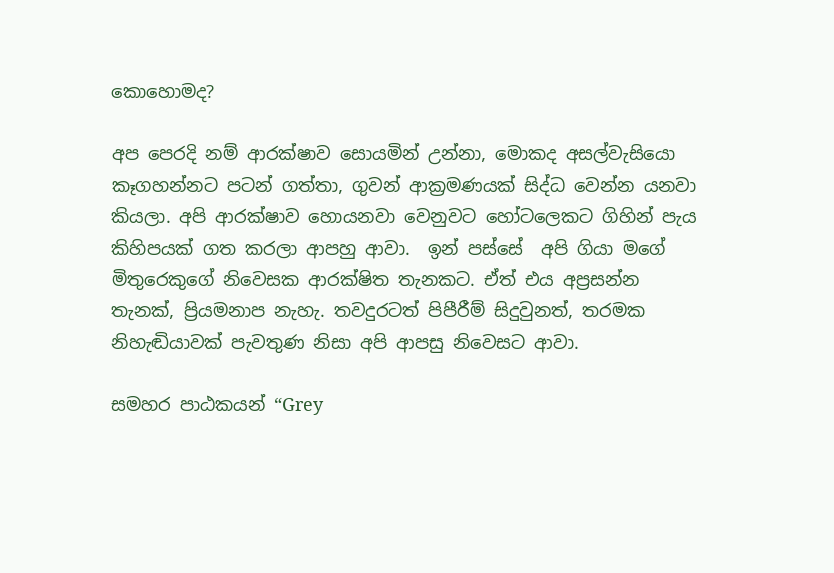කොහ‍ොමද?

අප පෙරදි නම් ආරක්ෂාව සොයමින් උන්නා, මොකද අසල්වැසියො කෑගහන්නට පටන් ගත්තා, ගුවන් ආක්‍රමණයක් සිද්ධ වෙන්න යනවා කියලා. අපි ආරක්ෂාව හොයනවා වෙනුවට හෝටලෙකට ගිහින් පැය කිහිපයක් ගත කරලා ආපහු ආවා.  ඉන් පස්සේ  අපි ගියා මගේ මිතුරෙකුගේ නිවෙසක ආරක්ෂිත තැනකට. ඒත් එය අප්‍රසන්න තැනක්, ප්‍රියමනාප නැහැ. තවදුරටත් පිපීරීම් සිදුවුනත්, තරමක නිහැඬියාවක් පැවතුණ නිසා අපි ආපසු නිවෙසට ආවා.

සමහර පාඨකයන් “Grey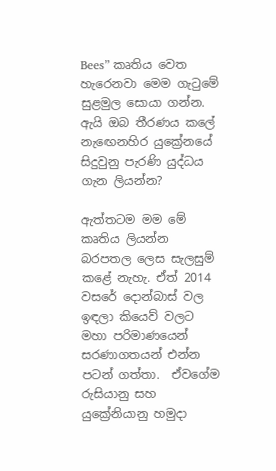Bees” කෘතිය වෙත හැරෙනවා මෙම ගැටුමේ සුළමුල සොයා ගන්න. ඇයි ඔබ තීරණය කලේ නැ‍ඟෙනහිර යුක්‍රේනයේ සිදුවුනු පැරණි යුද්ධය ගැන ලියන්න?

ඇත්තටම මම මේ කෘතිය ලියන්න බරපතල ලෙස සැලසුම් කළේ නැහැ. ඒත් 2014 වසරේ දොන්බාස් වල ඉඳලා කියෙව් වලට  මහා පරිමාණයෙන් සරණාගතයන් එන්න පටන් ගත්තා.  ඒවගේම රුසියානු සහ යුක්‍රේනියානු හමුදා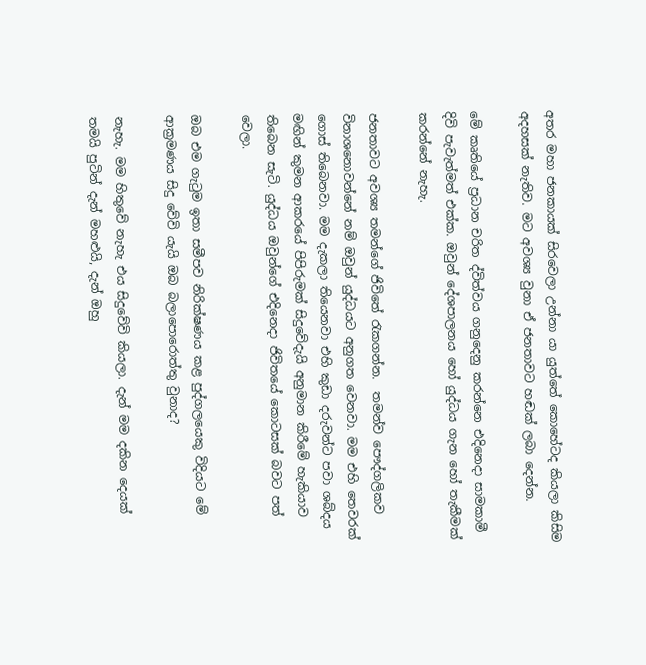අතර මහා ජනකායක් සිරවෙලා උන්නා යා යුත්තේ කොහේටද කියලා කිසිම අදහසක් නැතිව. මට අවශ්‍ය වුනා ඒ ජනතාවට හඬක් ලබා දෙන්න.

මේ කෘතියේ ප්‍රධාන චරිත ද්විත්වය ගනුදෙනු කරන්නෙ එදිනෙදා සාමකාමී දිවි පැවැත්මත් එක්ක. ඔවුන් දේශපාලනය හෝ යුද්ධය ගැන හෝ තැකීමක් කරන්නේ නැහැ.

ජනතාවට අවශ්‍ය තමන්ගේ ජිවිතේ රැකගන්න.  තමන්ව පෞද්ගලිකව විනාශනොවන්නේ නම් ඔවුන් යුද්ධයට අනුගත ‍වෙනවා. මම එහි තෙවරක් ගොස් තිබෙනවා. මම දැකලා තියෙනවා එහි කුඩා දරුවන්ට පවා ශබ්දය මඟින් කුමන ආකරයේ පිපිරුමක් සිදුවේදැයි අනුමාන කිරීමේ හැකියාව තිබෙන සැටි. යුද්ධය ඔවුන්ගේ එදිනෙදා ජිවිතයේ කොටසක් බවට පත් වෙලා.

ඔබ එම ගැටුම ඉතා සමීපව නිරික්ෂණය ක‍ළ පුද්ගලයෙකු විදියට මේ ආක්‍රමණය සිදු වේවි යැයි ඔබ බලාපොරොත්තු වුනාද?

නැහැ. මම හිතුවේ නැහැ එය සිදුවේවි කියලා. දැන් මම දකින දෙයක් තමයි පුටින් දැන් මහළුයි, දැන් ඔහු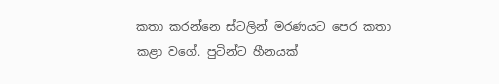කතා කරන්නෙ ස්ටලින් මරණයට පෙර කතා කළා වගේ. පුටින්ට හීනයක්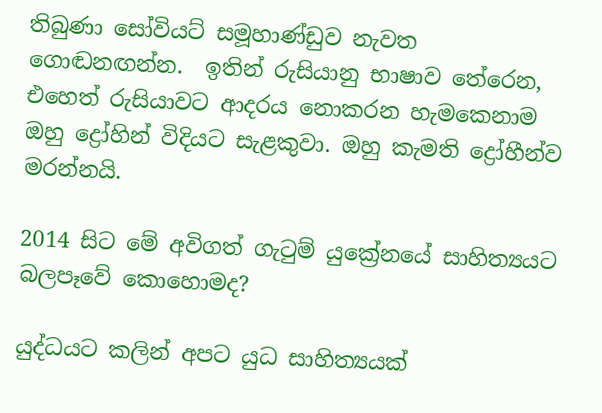තිබුණා සෝවියට් සමූහාණ්ඩුව නැවත ගොඬනඟන්න.  ඉතින් රුසියානු භාෂාව තේරෙන, එහෙත් රුසියාවට ආදරය නොකරන හැමකෙනාම ඔහු ද්‍රෝහින් විදියට සැළකුවා. ඔහු කැමති ද්‍රෝහීන්ව මරන්නයි.

2014 සිට මේ අවිගත් ගැටුම් යුක්‍රේනයේ සාහිත්‍යයට බලපෑවේ කොහොමද?

යුද්ධයට කලින් අපට යුධ සාහිත්‍යයක්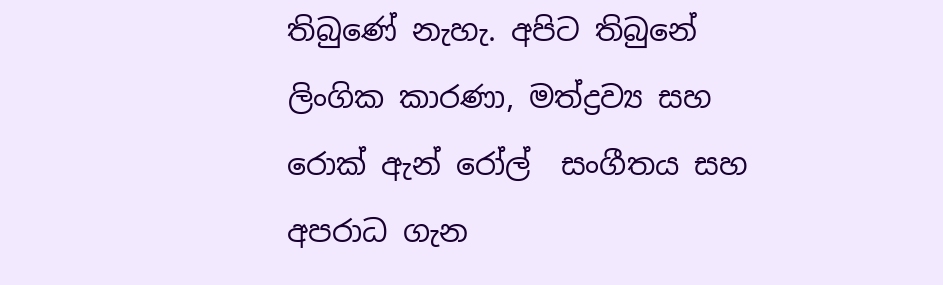තිබුණේ නැහැ. අපිට තිබුනේ ලිංගික කාරණා, මත්ද්‍රව්‍ය සහ රොක් ඇන් රෝල්  සංගීතය සහ අපරාධ ගැන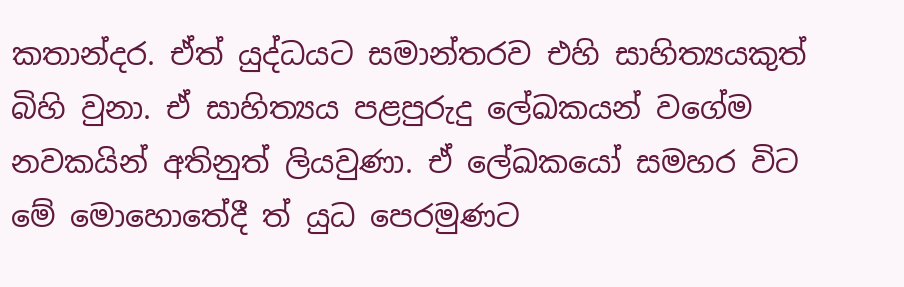කතාන්දර. ඒත් යුද්ධයට සමාන්තරව එහි සාහිත්‍යයකුත් බිහි වුනා. ඒ සාහිත්‍යය පළපුරුදු ලේඛකයන් වගේම නවකයින් අතිනුත් ලියවුණා. ඒ ලේඛකයෝ සමහර විට මේ මොහොතේදී ත් යුධ පෙරමුණට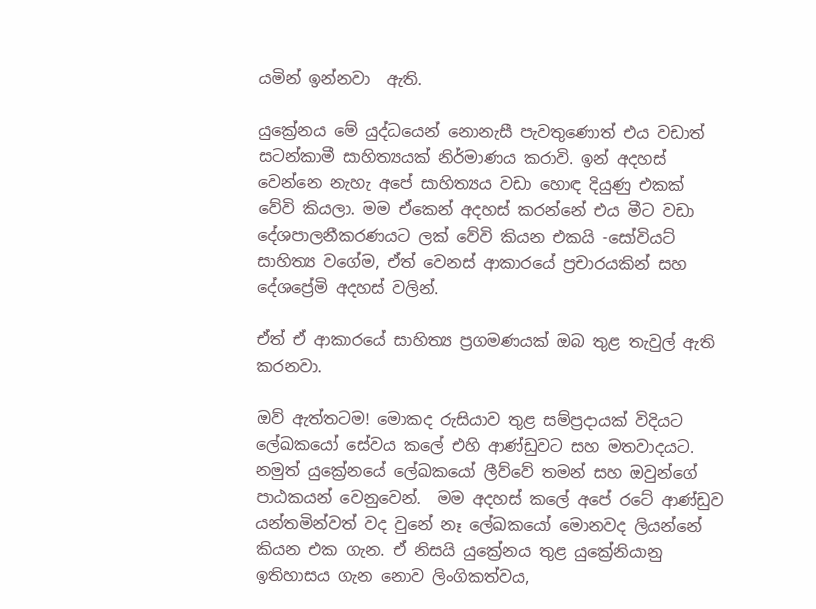යමින් ඉන්නවා  ඇති.

යුක්‍රේනය මේ යුද්ධයෙන් නොනැසී පැවතුණොත් එය වඩාත් සටන්කාමී සාහිත්‍යයක් නිර්මාණය කරාවි. ඉන් අදහස් වෙන්නෙ නැහැ අපේ සාහිත්‍යය වඩා හොඳ දියුණු එකක් වේවි කියලා. මම ඒකෙන් අදහස් කරන්නේ එය මීට වඩා දේශපාලනීකරණයට ලක් වේවි කියන එකයි -සෝවියට් සාහිත්‍ය වගේම, ඒත් වෙනස් ආකාරයේ ප්‍රචාරයකින් සහ දේශප්‍රේමි අදහස් වලින්.

ඒත් ඒ ආකාරයේ සාහිත්‍ය ප්‍රගමණයක් ඔබ තුළ තැවුල් ඇති කරනවා.

ඔව් ඇත්තටම! මොකද රුසියාව තුළ සම්ප්‍රදායක් විදියට ලේඛකයෝ සේවය කලේ එහි ආණ්ඩුවට සහ මතවාදයට. නමුත් යුක්‍රේනයේ ලේඛකයෝ ලීව්වේ තමන් සහ ඔවුන්ගේ පාඨකයන් වෙනුවෙන්.  මම අදහස් කලේ අපේ රටේ ආණ්ඩුව යන්තමින්වත් වද වුනේ නෑ ලේඛකයෝ මොනවද ලියන්නේ කියන එක ගැන. ඒ නිසයි යුක්‍රේනය තුළ යුක්‍රේනියානු ඉතිහාසය ගැන නොව ලිංගිකත්වය,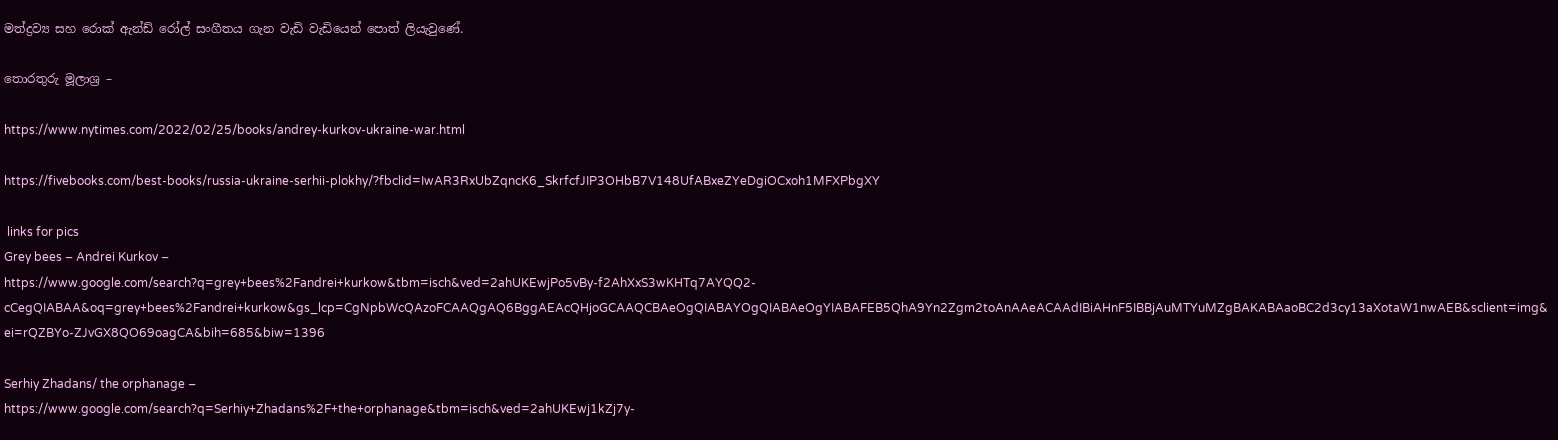මත්ද්‍රව්‍ය සහ රොක් ඇන්ඩ් රෝල් සංගීතය ගැන වැඩි වැඩියෙන් පොත් ලියැවුණේ.

තොරතුරු මූලාශ්‍ර –

https://www.nytimes.com/2022/02/25/books/andrey-kurkov-ukraine-war.html

https://fivebooks.com/best-books/russia-ukraine-serhii-plokhy/?fbclid=IwAR3RxUbZqncK6_SkrfcfJIP3OHbB7V148UfABxeZYeDgiOCxoh1MFXPbgXY

 links for pics
Grey bees – Andrei Kurkov –
https://www.google.com/search?q=grey+bees%2Fandrei+kurkow&tbm=isch&ved=2ahUKEwjPo5vBy-f2AhXxS3wKHTq7AYQQ2-cCegQIABAA&oq=grey+bees%2Fandrei+kurkow&gs_lcp=CgNpbWcQAzoFCAAQgAQ6BggAEAcQHjoGCAAQCBAeOgQIABAYOgQIABAeOgYIABAFEB5QhA9Yn2Zgm2toAnAAeACAAdIBiAHnF5IBBjAuMTYuMZgBAKABAaoBC2d3cy13aXotaW1nwAEB&sclient=img&ei=rQZBYo-ZJvGX8QO69oagCA&bih=685&biw=1396

Serhiy Zhadans/ the orphanage –
https://www.google.com/search?q=Serhiy+Zhadans%2F+the+orphanage&tbm=isch&ved=2ahUKEwj1kZj7y-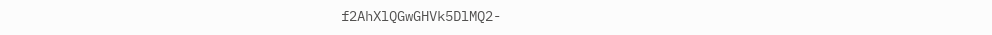f2AhXlQGwGHVk5DlMQ2-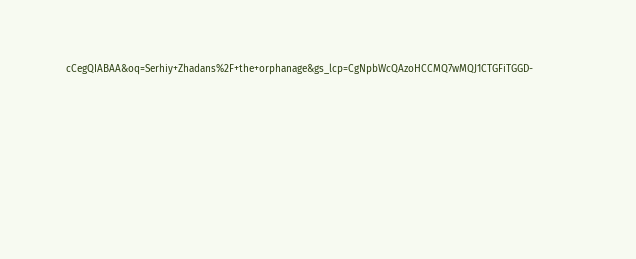cCegQIABAA&oq=Serhiy+Zhadans%2F+the+orphanage&gs_lcp=CgNpbWcQAzoHCCMQ7wMQJ1CTGFiTGGD-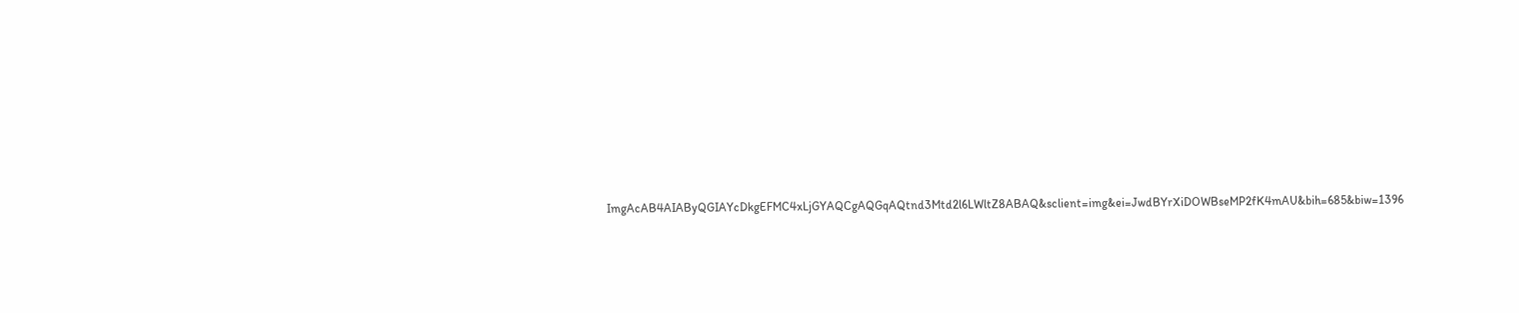ImgAcAB4AIAByQGIAYcDkgEFMC4xLjGYAQCgAQGqAQtnd3Mtd2l6LWltZ8ABAQ&sclient=img&ei=JwdBYrXiDOWBseMP2fK4mAU&bih=685&biw=1396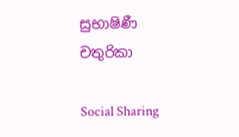සුභාෂිණී චතුරිකා

Social Sharing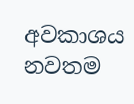අවකාශය නවතම